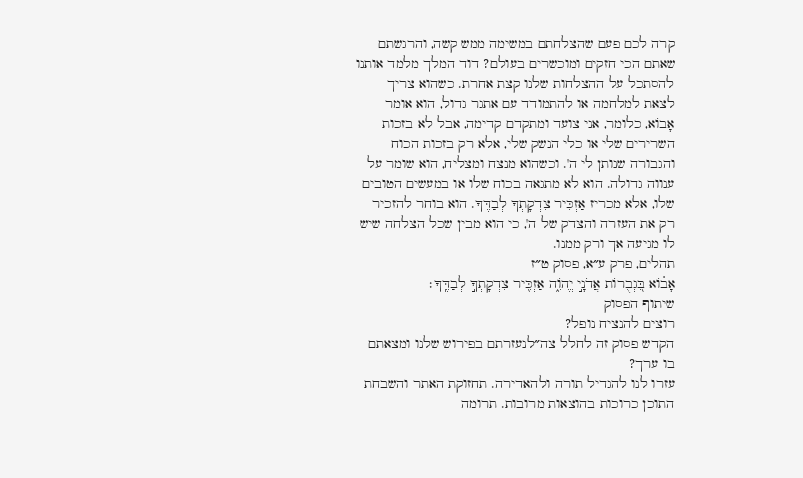קרה לכם פעם שהצלחתם במשימה ממש קשה, והרגשתם שאתם הכי חזקים ומוכשרים בעולם? דוד המלך מלמד אותנו להסתכל על ההצלחות שלנו קצת אחרת. כשהוא צריך לצאת למלחמה או להתמודד עם אתגר גדול, הוא אומר אָבוֹא, כלומר, אני צועד ומתקדם קדימה, אבל לא בזכות השרירים שלי או כלי הנשק שלי, אלא רק בזכות הכוח והגבורה שנותן לי ה'. וכשהוא מנצח ומצליח, הוא שומר על ענווה גדולה. הוא לא מתגאה בכוח שלו או במעשים הטובים שלו, אלא מכריז אַזְכִּיר צִדְקָתְךָ לְבַדֶּךָ. הוא בוחר להזכיר רק את העזרה והצדק של ה', כי הוא מבין שכל הצלחה שיש לו מגיעה אך ורק ממנו.
תהלים, פרק ע״א, פסוק ט״ז
אָב֗וֹא בִּ֭גְבֻרוֹת אֲדֹנָ֣י יֱהֹוִ֑ה אַזְכִּ֖יר צִדְקָתְךָ֣ לְבַדֶּֽךָ׃
שיתוף הפסוק
רוצים להנציח נופל?
הקדש פסוק זה לחלל צה״לנעזרתם בפירוש שלנו ומצאתם בו ערך?
עזרו לנו להגדיל תורה ולהאדירה. תחזוקת האתר והשבחת התוכן כרוכות בהוצאות מרובות. תרומה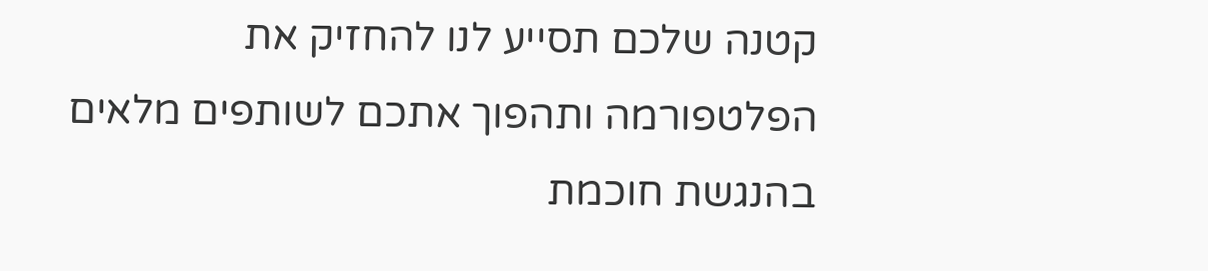קטנה שלכם תסייע לנו להחזיק את הפלטפורמה ותהפוך אתכם לשותפים מלאים בהנגשת חוכמת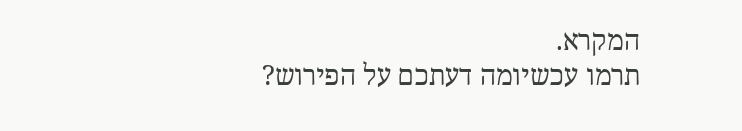המקרא.
תרמו עכשיומה דעתכם על הפירוש?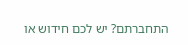התחברתם? יש לכם חידוש או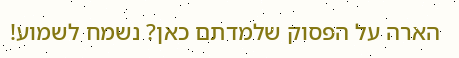הארה על הפסוק שלמדתם כאן? נשמח לשמוע!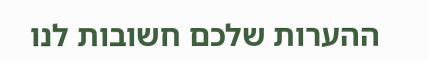ההערות שלכם חשובות לנו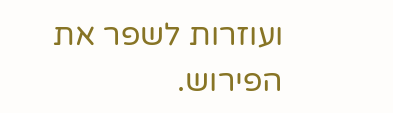ועוזרות לשפר את הפירוש.